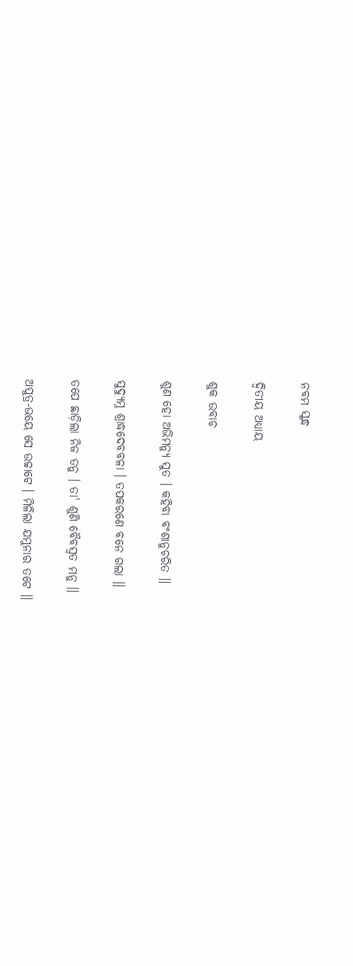ନବମ ସ୍କନ୍ଧ

ଦ୍ୱିତୀୟ ଅଧ୍ୟାୟ

ଶୁକ ଉବାଚ

ଶୁଣ ହୋ ଅଭିମନ୍ୟୁ ସୁତ । କହିବା ବଂଶାନୁଚରିତ ॥

ସୁଦ୍ୟୁମ୍ନ ଶ୍ରାଦ୍ଧଦେବବଳା । ତପକରଣେ ବନେ ଗଲା ॥

ତପେ ଛାଡ଼ିଲା ନିଜ ତନୁ । ତା' ଶୁଣି ବୈବସ୍ୱତ ମନୁ ॥

ଅପୁତ୍ର-ଭୟେ ସେ ଉଚ୍ଚାଟେ । ମିଳିଲା ଯମୁନାର ତଟେ ॥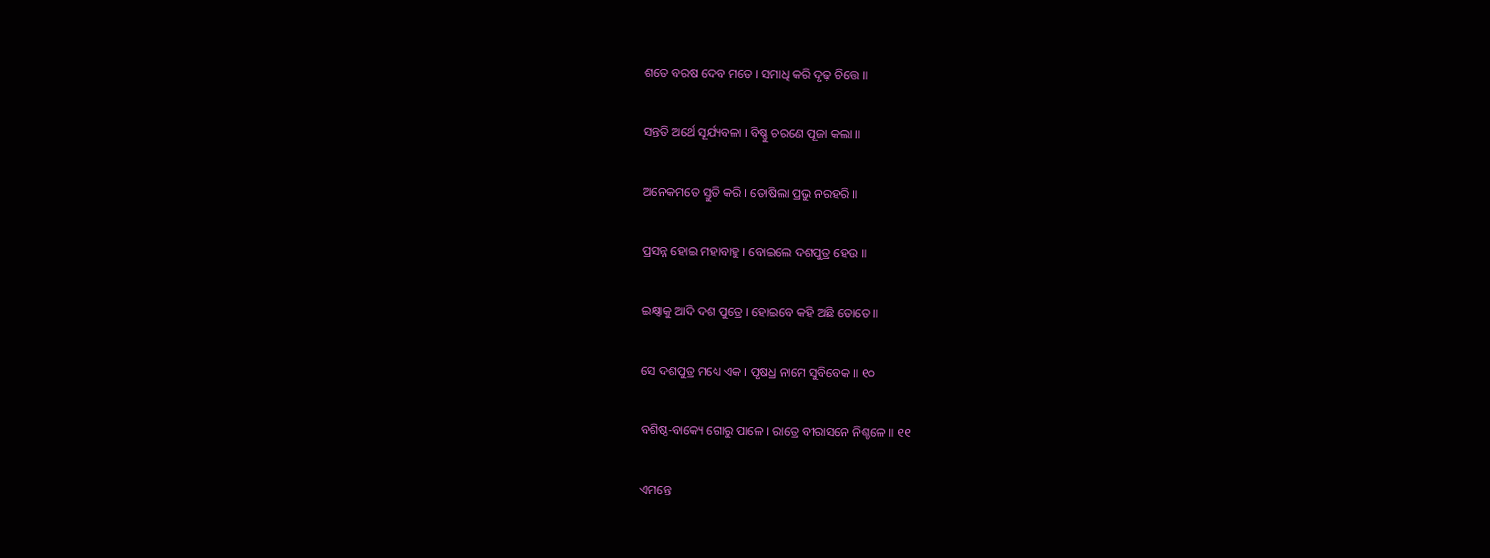ଶତେ ବରଷ ଦେବ ମତେ । ସମାଧି କରି ଦୃଢ଼ ଚିତ୍ତେ ॥

ସନ୍ତତି ଅର୍ଥେ ସୂର୍ଯ୍ୟବଳା । ବିଷ୍ଣୁ ଚରଣେ ପୂଜା କଲା ॥

ଅନେକମତେ ସ୍ତୁତି କରି । ତୋଷିଲା ପ୍ରଭୁ ନରହରି ॥

ପ୍ରସନ୍ନ ହୋଇ ମହାବାହୁ । ବୋଇଲେ ଦଶପୁତ୍ର ହେଉ ॥

ଇକ୍ଷ୍ୱାକୁ ଆଦି ଦଶ ପୁତ୍ରେ । ହୋଇବେ କହି ଅଛି ତୋତେ ॥

ସେ ଦଶପୁତ୍ର ମଧ୍ୟେ ଏକ । ପୃଷଧ୍ର ନାମେ ସୁବିବେକ ॥ ୧୦

ବଶିଷ୍ଠ-ବାକ୍ୟେ ଗୋରୁ ପାଳେ । ରାତ୍ରେ ବୀରାସନେ ନିଶ୍ଚଳେ ॥ ୧୧

ଏମନ୍ତେ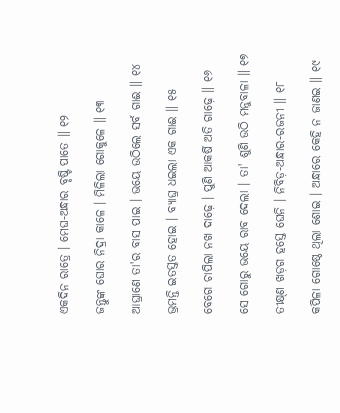ଏକଦିନ ରାତ୍ରେ । ମେଘ-ଅନ୍ଧାର ବୃଷ୍ଟି ପାତେ ॥ ୧୨

ଜନ୍ତୁଙ୍କ ଘୋର ନିଦ୍ରା କାଳେ । ମିଳିଲା ଗୋକୁଳେ ॥ ୧୩

ଆଘ୍ରାଣେ ତା'ର ବାସ ପାଇ । ଭୟେ ଉଠିଲେ ସର୍ବ ଗାଈ ॥ ୧୪

ଭ୍ରମନ୍ତି ଇତସ୍ତତ ହୋଇ । ବ୍ୟାଘ୍ର ଧଇଲା ଏକ ଗାଈ ॥ ୧୫

ବେଗେ ଚାପିଲା ନଖ ଦାଢ଼େ । ପୁଣି ଆକର୍ଷି ଅତି ଗାଢ଼େ ॥ ୧୬

ସେ ଗୋରୁ ଭୟେ ରାବ ଦେଲା । ତା' ଶୁଣି ଉଠି ମନୁବାଳା ॥ ୧୭

ତୀକ୍ଷ୍‌ଣ ଖଡ଼ଗ ହସ୍ତେ ଘେନି । ନିବିଡ଼-ଅନ୍ଧାର-ରଜନୀ ॥ ୧୮

କପିଳା ଗୋଷ୍ଠେ ଥିଲା ଶୋଇ । ଅନ୍ଧାରେ କେହି ନ ଜାଣଇ ॥ ୧୯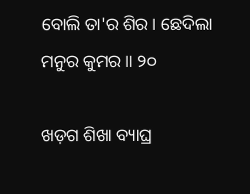ବୋଲି ତା'ର ଶିର । ଛେଦିଲା ମନୁର କୁମର ॥ ୨୦

ଖଡ଼ଗ ଶିଖା ବ୍ୟାଘ୍ର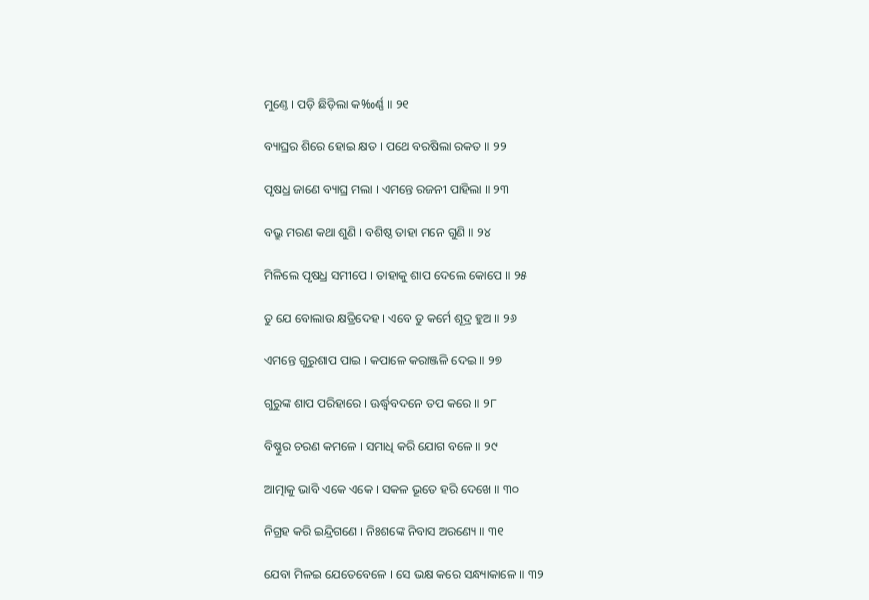ମୁଣ୍ତେ । ପଡ଼ି ଛିଡ଼ିଲା କ‰ର୍ଣ୍ଣ ॥ ୨୧

ବ୍ୟାଘ୍ରର ଶିରେ ହୋଇ କ୍ଷତ । ପଥେ ବରଷିଲା ରକତ ॥ ୨୨

ପୃଷଧ୍ର ଜାଣେ ବ୍ୟାଘ୍ର ମଲା । ଏମନ୍ତେ ରଜନୀ ପାହିଲା ॥ ୨୩

ବଭ୍ରୁ ମରଣ କଥା ଶୁଣି । ବଶିଷ୍ଠ ତାହା ମନେ ଗୁଣି ॥ ୨୪

ମିଳିଲେ ପୃଷଧ୍ର ସମୀପେ । ତାହାକୁ ଶାପ ଦେଲେ କୋପେ ॥ ୨୫

ତୁ ଯେ ବୋଲାଉ କ୍ଷତ୍ରିଦେହ । ଏବେ ତୁ କର୍ମେ ଶୂଦ୍ର ହୁଅ ॥ ୨୬

ଏମନ୍ତେ ଗୁରୁଶାପ ପାଇ । କପାଳେ କରାଞ୍ଜଳି ଦେଇ ॥ ୨୭

ଗୁରୁଙ୍କ ଶାପ ପରିହାରେ । ଊର୍ଦ୍ଧ୍ୱବଦନେ ତପ କରେ ॥ ୨୮

ବିଷ୍ଣୁର ଚରଣ କମଳେ । ସମାଧି କରି ଯୋଗ ବଳେ ॥ ୨୯

ଆତ୍ମାକୁ ଭାବି ଏକେ ଏକେ । ସକଳ ଭୂତେ ହରି ଦେଖେ ॥ ୩୦

ନିଗ୍ରହ କରି ଇନ୍ଦ୍ରିଗଣେ । ନିଃଶଙ୍କେ ନିବାସ ଅରଣ୍ୟେ ॥ ୩୧

ଯେବା ମିଳଇ ଯେତେବେଳେ । ସେ ଭକ୍ଷ କରେ ସନ୍ଧ୍ୟାକାଳେ ॥ ୩୨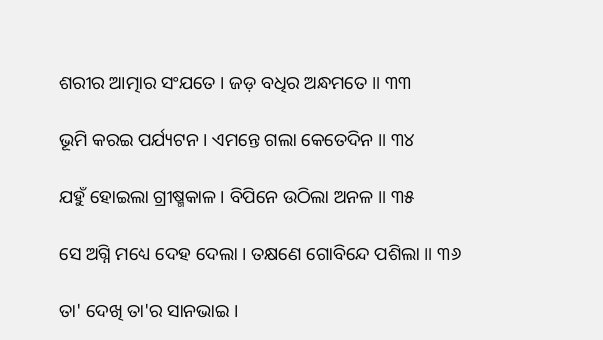ଶରୀର ଆତ୍ମାର ସଂଯତେ । ଜଡ଼ ବଧିର ଅନ୍ଧମତେ ॥ ୩୩

ଭୂମି କରଇ ପର୍ଯ୍ୟଟନ । ଏମନ୍ତେ ଗଲା କେତେଦିନ ॥ ୩୪

ଯହୁଁ ହୋଇଲା ଗ୍ରୀଷ୍ମକାଳ । ବିପିନେ ଉଠିଲା ଅନଳ ॥ ୩୫

ସେ ଅଗ୍ନି ମଧ୍ୟେ ଦେହ ଦେଲା । ତକ୍ଷଣେ ଗୋବିନ୍ଦେ ପଶିଲା ॥ ୩୬

ତା' ଦେଖି ତା'ର ସାନଭାଇ ।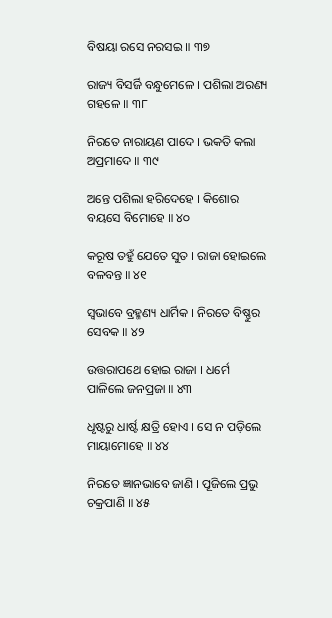ବିଷୟା ରସେ ନରସଇ ॥ ୩୭

ରାଜ୍ୟ ବିସର୍ଜି ବନ୍ଧୁମେଳେ । ପଶିଲା ଅରଣ୍ୟ ଗହଳେ ॥ ୩୮

ନିରତେ ନାରାୟଣ ପାଦେ । ଭକତି କଲା ଅପ୍ରମାଦେ ॥ ୩୯

ଅନ୍ତେ ପଶିଲା ହରିଦେହେ । କିଶୋର ବୟସେ ବିମୋହେ ॥ ୪୦

କରୂଷ ତହୁଁ ଯେତେ ସୁତ । ରାଜା ହୋଇଲେ ବଳବନ୍ତ ॥ ୪୧

ସ୍ୱଭାବେ ବ୍ରହ୍ମଣ୍ୟ ଧାର୍ମିକ । ନିରତେ ବିଷ୍ଣୁର ସେବକ ॥ ୪୨

ଉତ୍ତରାପଥେ ହୋଇ ରାଜା । ଧର୍ମେ ପାଳିଲେ ଜନପ୍ରଜା ॥ ୪୩

ଧୃଷ୍ଟରୁ ଧାର୍ଷ୍ଟ କ୍ଷତ୍ରି ହୋଏ । ସେ ନ ପଡ଼ିଲେ ମାୟାମୋହେ ॥ ୪୪

ନିରତେ ଜ୍ଞାନଭାବେ ଜାଣି । ପୂଜିଲେ ପ୍ରଭୁ ଚକ୍ରପାଣି ॥ ୪୫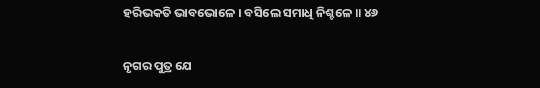ହରିଭକତି ଭାବଭୋଳେ । ବସିଲେ ସମାଧି ନିଶ୍ଚଳେ ॥ ୪୬

ନୃଗର ପୁତ୍ର ଯେ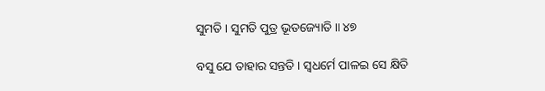ସୁମତି । ସୁମତି ପୁତ୍ର ଭୂତଜ୍ୟୋତି ॥ ୪୭

ବସୁ ଯେ ତାହାର ସନ୍ତତି । ସ୍ୱଧର୍ମେ ପାଳଇ ସେ କ୍ଷିତି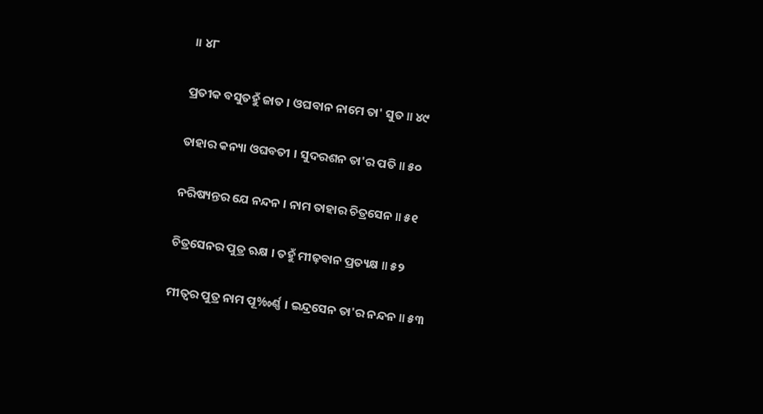॥ ୪୮

ପ୍ରତୀକ ବସୁତହୁଁ ଜାତ । ଓଘବାନ ନାମେ ତା' ସୁତ ॥ ୪୯

ତାହାର କନ୍ୟା ଓଘବତୀ । ସୁଦରଶନ ତା'ର ପତି ॥ ୫୦

ନରିଷ୍ୟନ୍ତର ଯେ ନନ୍ଦନ । ନାମ ତାହାର ଚିତ୍ରସେନ ॥ ୫୧

ଚିତ୍ରସେନର ପୁତ୍ର ଋକ୍ଷ । ତହୁଁ ମୀଢ଼ବାନ ପ୍ରତ୍ୟକ୍ଷ ॥ ୫୨

ମୀତ୍ୱର ପୁତ୍ର ନାମ ପୂ‰ର୍ଣ୍ଣ । ଇନ୍ଦ୍ରସେନ ତା'ର ନନ୍ଦନ ॥ ୫୩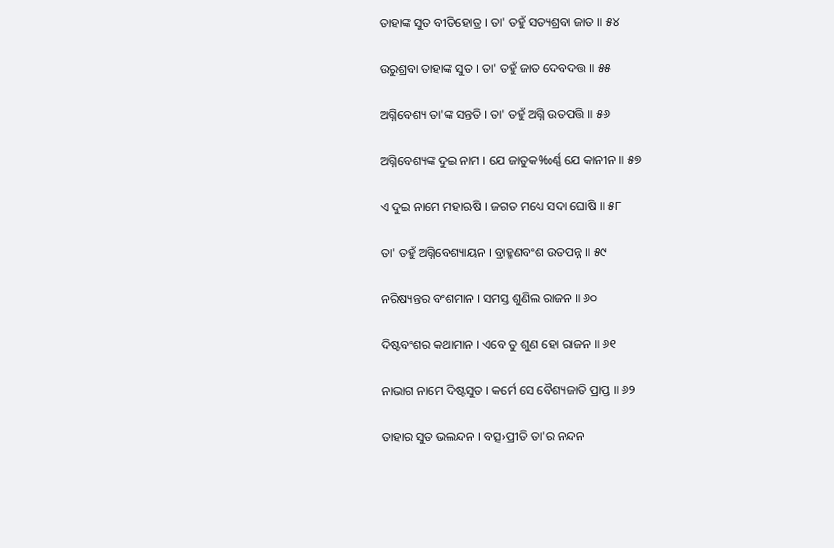ତାହାଙ୍କ ସୁତ ବୀତିହୋତ୍ର । ତା' ତହୁଁ ସତ୍ୟଶ୍ରବା ଜାତ ॥ ୫୪

ଉରୁଶ୍ରବା ତାହାଙ୍କ ସୁତ । ତା' ତହୁଁ ଜାତ ଦେବଦତ୍ତ ॥ ୫୫

ଅଗ୍ନିବେଶ୍ୟ ତା'ଙ୍କ ସନ୍ତତି । ତା' ତହୁଁ ଅଗ୍ନି ଉତପତ୍ତି ॥ ୫୬

ଅଗ୍ନିବେଶ୍ୟଙ୍କ ଦୁଇ ନାମ । ଯେ ଜାତୁକ‰ର୍ଣ୍ଣ ଯେ କାନୀନ ॥ ୫୭

ଏ ଦୁଇ ନାମେ ମହାଋଷି । ଜଗତ ମଧ୍ୟେ ସଦା ଘୋଷି ॥ ୫୮

ତା' ତହୁଁ ଅଗ୍ନିବେଶ୍ୟାୟନ । ବ୍ରାହ୍ମଣବଂଶ ଉତପନ୍ନ ॥ ୫୯

ନରିଷ୍ୟନ୍ତର ବଂଶମାନ । ସମସ୍ତ ଶୁଣିଲ ରାଜନ ॥ ୬୦

ଦିଷ୍ଟବଂଶର କଥାମାନ । ଏବେ ତୁ ଶୁଣ ହୋ ରାଜନ ॥ ୬୧

ନାଭାଗ ନାମେ ଦିଷ୍ଟସୁତ । କର୍ମେ ସେ ବୈଶ୍ୟଜାତି ପ୍ରାପ୍ତ ॥ ୬୨

ତାହାର ସୁତ ଭଲନ୍ଦନ । ବତ୍ସ›ପ୍ରୀତି ତା'ର ନନ୍ଦନ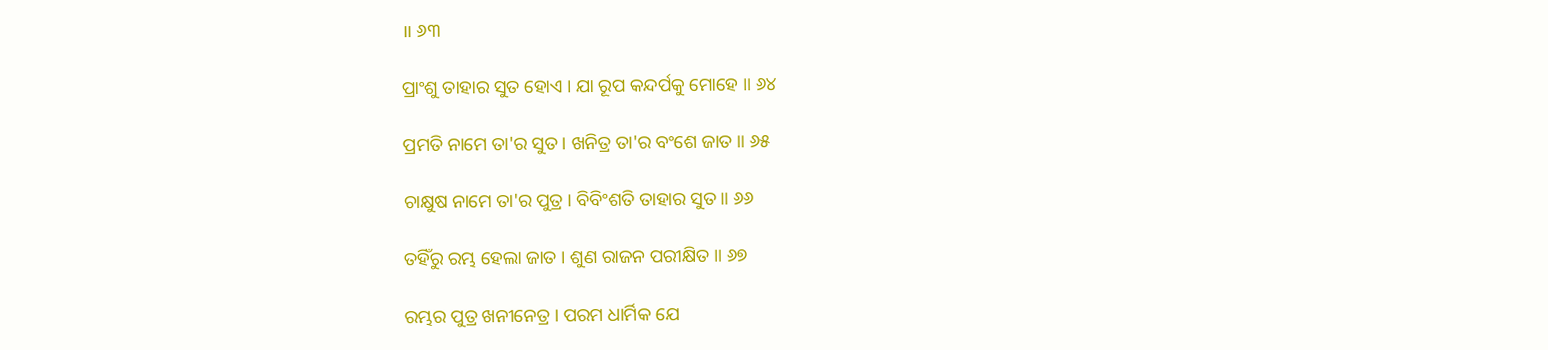॥ ୬୩

ପ୍ରାଂଶୁ ତାହାର ସୁତ ହୋଏ । ଯା ରୂପ କନ୍ଦର୍ପକୁ ମୋହେ ॥ ୬୪

ପ୍ରମତି ନାମେ ତା'ର ସୁତ । ଖନିତ୍ର ତା'ର ବଂଶେ ଜାତ ॥ ୬୫

ଚାକ୍ଷୁଷ ନାମେ ତା'ର ପୁତ୍ର । ବିବିଂଶତି ତାହାର ସୁତ ॥ ୬୬

ତହିଁରୁ ରମ୍ଭ ହେଲା ଜାତ । ଶୁଣ ରାଜନ ପରୀକ୍ଷିତ ॥ ୬୭

ରମ୍ଭର ପୁତ୍ର ଖନୀନେତ୍ର । ପରମ ଧାର୍ମିକ ଯେ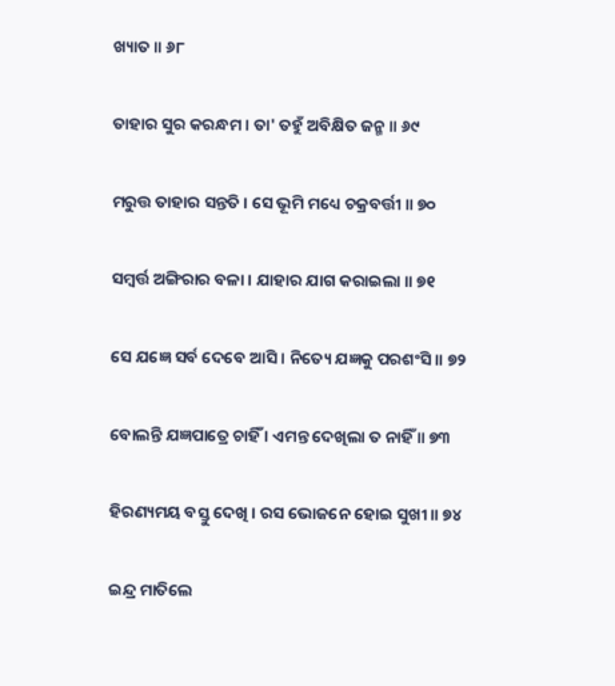ଖ୍ୟାତ ॥ ୬୮

ତାହାର ସୁର କରନ୍ଧମ । ତା' ତହୁଁ ଅବିକ୍ଷିତ ଜନ୍ମ ॥ ୬୯

ମରୁତ୍ତ ତାହାର ସନ୍ତତି । ସେ ଭୂମି ମଧ୍ୟେ ଚକ୍ରବର୍ତ୍ତୀ ॥ ୭୦

ସମ୍ବର୍ତ୍ତ ଅଙ୍ଗିରାର ବଳା । ଯାହାର ଯାଗ କରାଇଲା ॥ ୭୧

ସେ ଯଜ୍ଞେ ସର୍ବ ଦେବେ ଆସି । ନିତ୍ୟେ ଯଜ୍ଞକୁ ପରଶଂସି ॥ ୭୨

ବୋଲନ୍ତି ଯଜ୍ଞପାତ୍ରେ ଚାହିଁ । ଏମନ୍ତ ଦେଖିଲା ତ ନାହିଁ ॥ ୭୩

ହିରଣ୍ୟମୟ ବସ୍ତୁ ଦେଖି । ରସ ଭୋଜନେ ହୋଇ ସୁଖୀ ॥ ୭୪

ଇନ୍ଦ୍ର ମାତିଲେ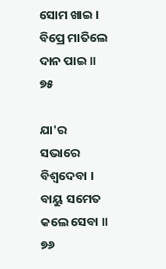ସୋମ ଖାଇ । ବିପ୍ରେ ମାତିଲେ ଦାନ ପାଇ ॥ ୭୫

ଯା'ର ସଭାରେ ବିଶ୍ୱଦେବା । ବାୟୁ ସମେତ କଲେ ସେବା ॥ ୭୬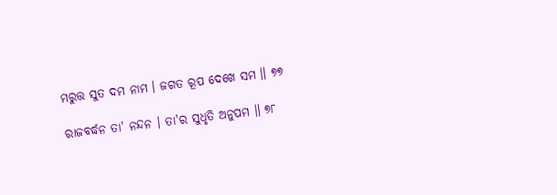ମରୁତ୍ତ ସୁତ ଦମ ନାମ । ଜଗତ ରୂପ ଦେଖେ ସମ ॥ ୭୭

ରାଜବର୍ଦ୍ଧନ ତା' ନନ୍ଦନ । ତା'ର ସୁଧୃତି ଅନୁପମ ॥ ୭୮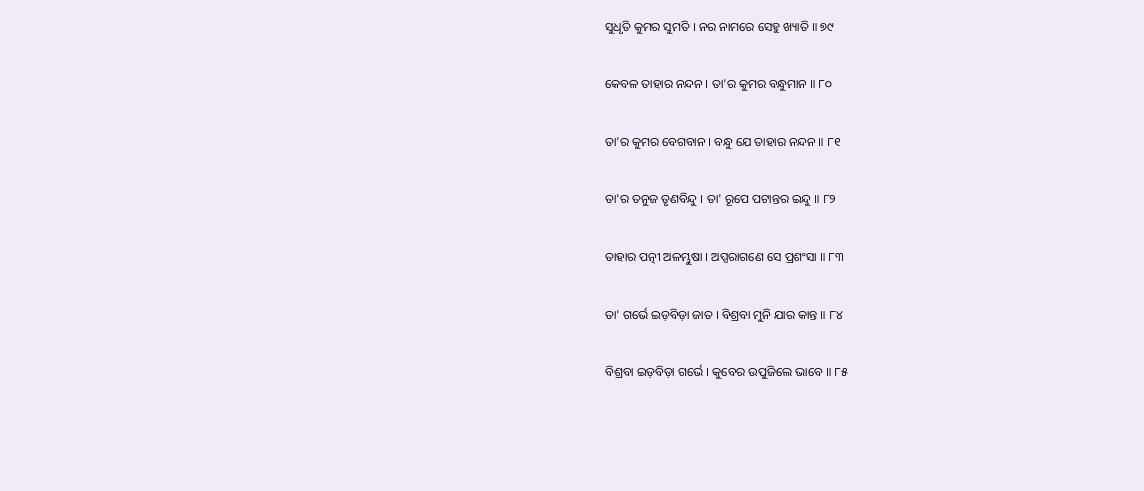ସୁଧୃତି କୁମର ସୁମତି । ନର ନାମରେ ସେହୁ ଖ୍ୟାତି ॥ ୭୯

କେବଳ ତାହାର ନନ୍ଦନ । ତା'ର କୁମର ବନ୍ଧୁମାନ ॥ ୮୦

ତା'ର କୁମର ବେଗବାନ । ବନ୍ଧୁ ଯେ ତାହାର ନନ୍ଦନ ॥ ୮୧

ତା'ର ତନୁଜ ତୃଣବିନ୍ଦୁ । ତା' ରୂପେ ପଟାନ୍ତର ଇନ୍ଦୁ ॥ ୮୨

ତାହାର ପତ୍ନୀ ଅଳମ୍ଭୁଷା । ଅପ୍ସରାଗଣେ ସେ ପ୍ରଶଂସା ॥ ୮୩

ତା' ଗର୍ଭେ ଇଡ଼ବିଡ଼ା ଜାତ । ବିଶ୍ରବା ମୁନି ଯାର କାନ୍ତ ॥ ୮୪

ବିଶ୍ରବା ଇଡ଼ବିଡ଼ା ଗର୍ଭେ । କୁବେର ଉପୁଜିଲେ ଭାବେ ॥ ୮୫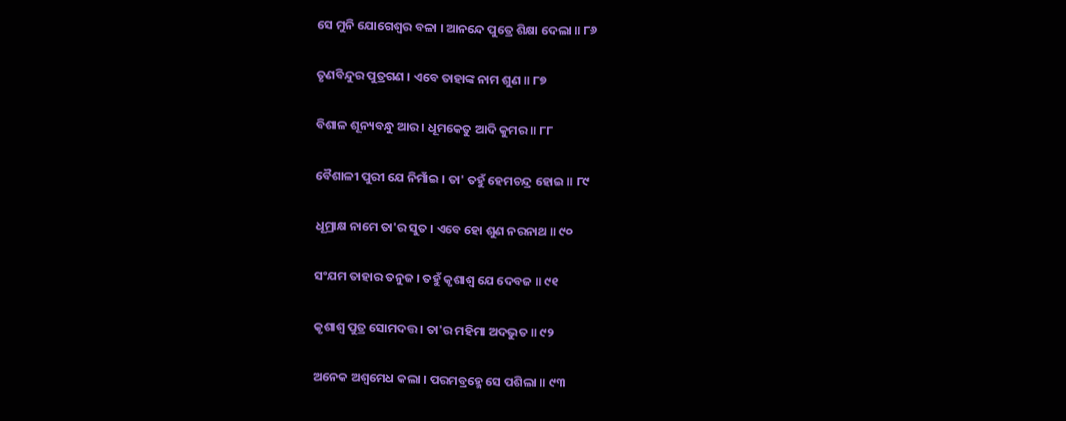ସେ ମୁନି ଯୋଗେଶ୍ୱର ବଳା । ଆନନ୍ଦେ ପୁତ୍ରେ ଶିକ୍ଷା ଦେଲା ॥ ୮୬

ତୃଣବିନ୍ଦୁର ପୁତ୍ରଗଣ । ଏବେ ତାହାଙ୍କ ନାମ ଶୁଣ ॥ ୮୭

ବିଶାଳ ଶୂନ୍ୟବନ୍ଧୁ ଆର । ଧୂମକେତୁ ଆଦି କୁମର ॥ ୮୮

ବୈଶାଳୀ ପୁରୀ ଯେ ନିମାଁଇ । ତା' ତହୁଁ ହେମଚନ୍ଦ୍ର ହୋଇ ॥ ୮୯

ଧୂମ୍ରାକ୍ଷ ନାମେ ତା'ର ସୁତ । ଏବେ ହୋ ଶୁଣ ନରନାଥ ॥ ୯୦

ସଂଯମ ତାହାର ତନୁଜ । ତହୁଁ କୃଶାଶ୍ୱ ଯେ ଦେବଜ ॥ ୯୧

କୃଶାଶ୍ୱ ପୁତ୍ର ସୋମଦତ୍ତ । ତା'ର ମହିମା ଅଦଭୁତ ॥ ୯୨

ଅନେକ ଅଶ୍ୱମେଧ କଲା । ପରମବ୍ରହ୍ମେ ସେ ପଶିଲା ॥ ୯୩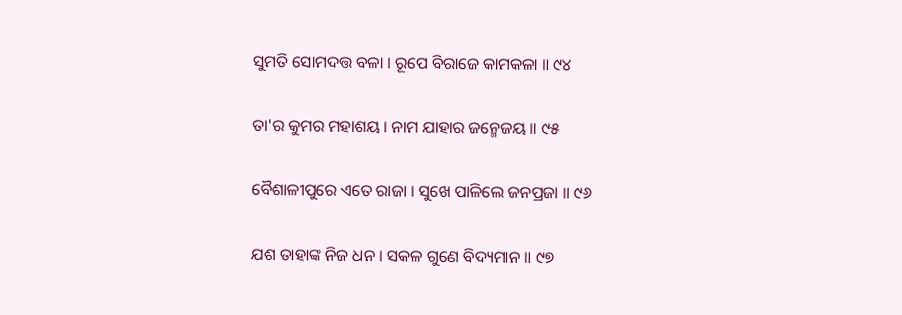ସୁମତି ସୋମଦତ୍ତ ବଳା । ରୂପେ ବିରାଜେ କାମକଳା ॥ ୯୪

ତା'ର କୁମର ମହାଶୟ । ନାମ ଯାହାର ଜନ୍ମେଜୟ ॥ ୯୫

ବୈଶାଳୀପୁରେ ଏତେ ରାଜା । ସୁଖେ ପାଳିଲେ ଜନପ୍ରଜା ॥ ୯୬

ଯଶ ତାହାଙ୍କ ନିଜ ଧନ । ସକଳ ଗୁଣେ ବିଦ୍ୟମାନ ॥ ୯୭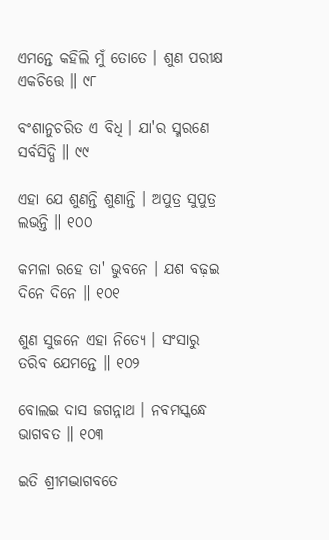ଏମନ୍ତେ କହିଲି ମୁଁ ତୋତେ । ଶୁଣ ପରୀକ୍ଷ ଏକଚିତ୍ତେ ॥ ୯୮

ବଂଶାନୁଚରିତ ଏ ବିଧି । ଯା'ର ସ୍ମରଣେ ସର୍ବସିଦ୍ଧି ॥ ୯୯

ଏହା ଯେ ଶୁଣନ୍ତି ଶୁଣାନ୍ତି । ଅପୁତ୍ର ସୁପୁତ୍ର ଲଭନ୍ତି ॥ ୧୦୦

କମଳା ରହେ ତା' ଭୁବନେ । ଯଶ ବଢ଼ଇ ଦିନେ ଦିନେ ॥ ୧୦୧

ଶୁଣ ସୁଜନେ ଏହା ନିତ୍ୟେ । ସଂସାରୁ ତରିବ ଯେମନ୍ତେ ॥ ୧୦୨

ବୋଲଇ ଦାସ ଜଗନ୍ନାଥ । ନବମସ୍କନ୍ଧେ ଭାଗବତ ॥ ୧୦୩

ଇତି ଶ୍ରୀମଦ୍ଭାଗବତେ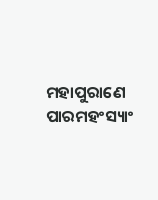ମହାପୁରାଣେ ପାରମହଂସ୍ୟାଂ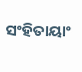ସଂହିତାୟାଂ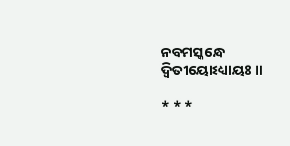ନବମସ୍କନ୍ଧେ ଦ୍ୱିତୀୟୋଽଧ୍ୟାୟଃ ॥

* * *